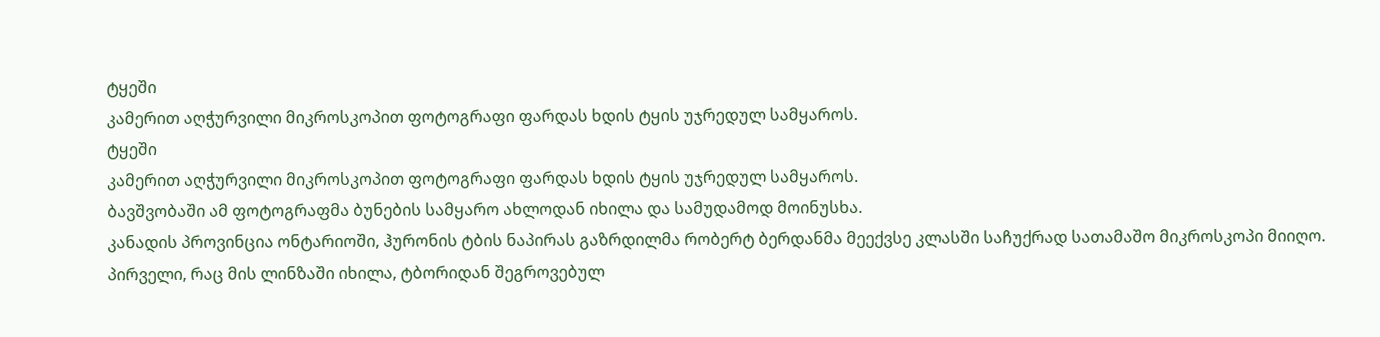ტყეში
კამერით აღჭურვილი მიკროსკოპით ფოტოგრაფი ფარდას ხდის ტყის უჯრედულ სამყაროს.
ტყეში
კამერით აღჭურვილი მიკროსკოპით ფოტოგრაფი ფარდას ხდის ტყის უჯრედულ სამყაროს.
ბავშვობაში ამ ფოტოგრაფმა ბუნების სამყარო ახლოდან იხილა და სამუდამოდ მოინუსხა.
კანადის პროვინცია ონტარიოში, ჰურონის ტბის ნაპირას გაზრდილმა რობერტ ბერდანმა მეექვსე კლასში საჩუქრად სათამაშო მიკროსკოპი მიიღო. პირველი, რაც მის ლინზაში იხილა, ტბორიდან შეგროვებულ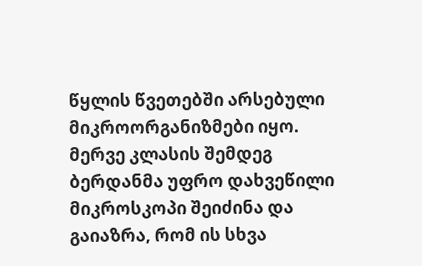წყლის წვეთებში არსებული მიკროორგანიზმები იყო.
მერვე კლასის შემდეგ ბერდანმა უფრო დახვეწილი მიკროსკოპი შეიძინა და გაიაზრა, რომ ის სხვა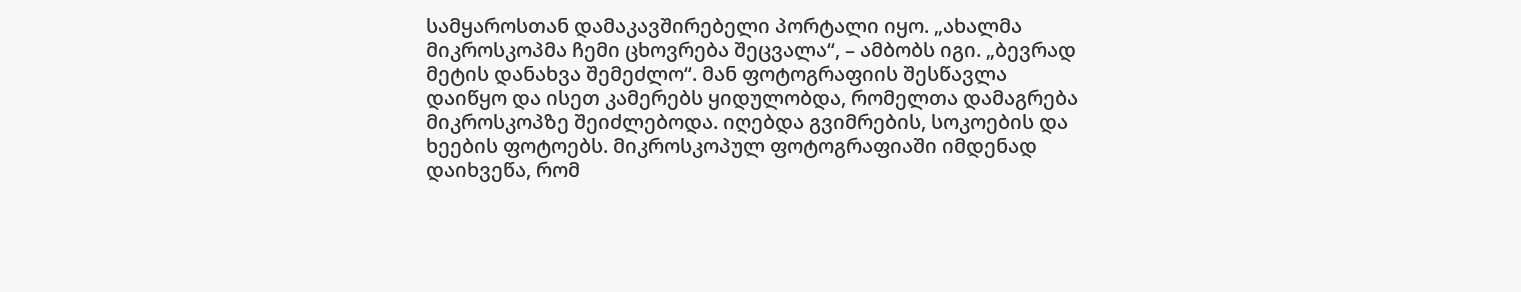სამყაროსთან დამაკავშირებელი პორტალი იყო. „ახალმა მიკროსკოპმა ჩემი ცხოვრება შეცვალა“, – ამბობს იგი. „ბევრად მეტის დანახვა შემეძლო“. მან ფოტოგრაფიის შესწავლა დაიწყო და ისეთ კამერებს ყიდულობდა, რომელთა დამაგრება მიკროსკოპზე შეიძლებოდა. იღებდა გვიმრების, სოკოების და ხეების ფოტოებს. მიკროსკოპულ ფოტოგრაფიაში იმდენად დაიხვეწა, რომ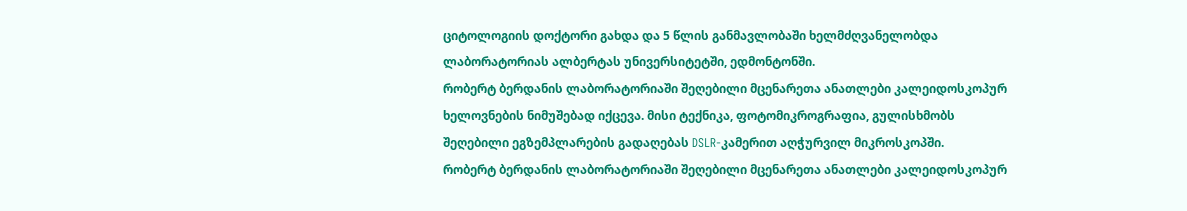ციტოლოგიის დოქტორი გახდა და 5 წლის განმავლობაში ხელმძღვანელობდა ლაბორატორიას ალბერტას უნივერსიტეტში, ედმონტონში.
რობერტ ბერდანის ლაბორატორიაში შეღებილი მცენარეთა ანათლები კალეიდოსკოპურ ხელოვნების ნიმუშებად იქცევა. მისი ტექნიკა, ფოტომიკროგრაფია, გულისხმობს შეღებილი ეგზემპლარების გადაღებას DSLR-კამერით აღჭურვილ მიკროსკოპში.
რობერტ ბერდანის ლაბორატორიაში შეღებილი მცენარეთა ანათლები კალეიდოსკოპურ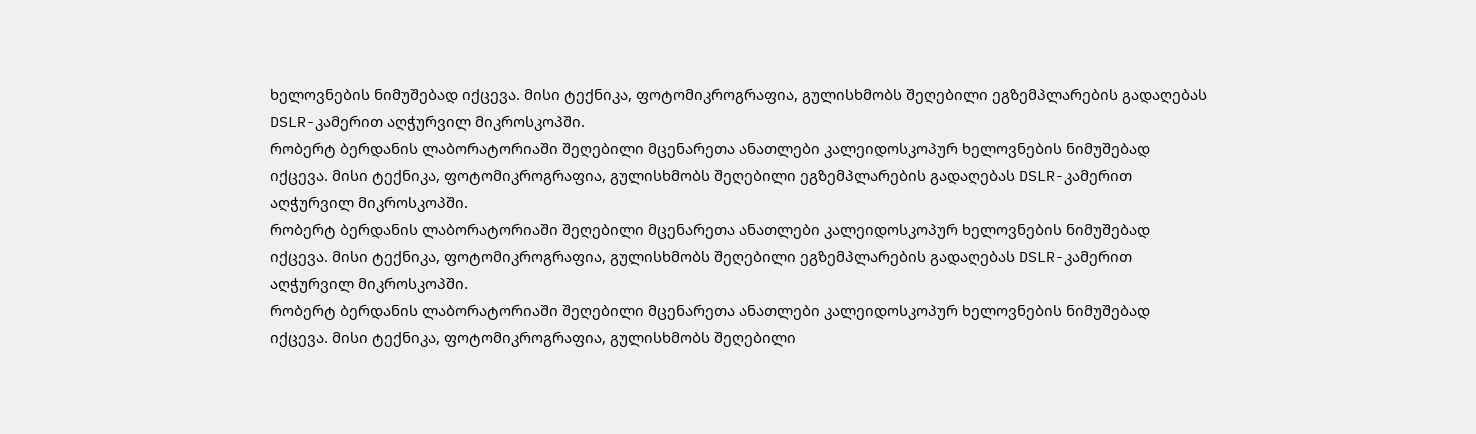ხელოვნების ნიმუშებად იქცევა. მისი ტექნიკა, ფოტომიკროგრაფია, გულისხმობს შეღებილი ეგზემპლარების გადაღებას DSLR-კამერით აღჭურვილ მიკროსკოპში.
რობერტ ბერდანის ლაბორატორიაში შეღებილი მცენარეთა ანათლები კალეიდოსკოპურ ხელოვნების ნიმუშებად იქცევა. მისი ტექნიკა, ფოტომიკროგრაფია, გულისხმობს შეღებილი ეგზემპლარების გადაღებას DSLR-კამერით აღჭურვილ მიკროსკოპში.
რობერტ ბერდანის ლაბორატორიაში შეღებილი მცენარეთა ანათლები კალეიდოსკოპურ ხელოვნების ნიმუშებად იქცევა. მისი ტექნიკა, ფოტომიკროგრაფია, გულისხმობს შეღებილი ეგზემპლარების გადაღებას DSLR-კამერით აღჭურვილ მიკროსკოპში.
რობერტ ბერდანის ლაბორატორიაში შეღებილი მცენარეთა ანათლები კალეიდოსკოპურ ხელოვნების ნიმუშებად იქცევა. მისი ტექნიკა, ფოტომიკროგრაფია, გულისხმობს შეღებილი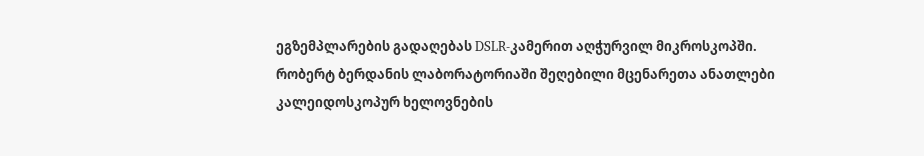ეგზემპლარების გადაღებას DSLR-კამერით აღჭურვილ მიკროსკოპში.
რობერტ ბერდანის ლაბორატორიაში შეღებილი მცენარეთა ანათლები კალეიდოსკოპურ ხელოვნების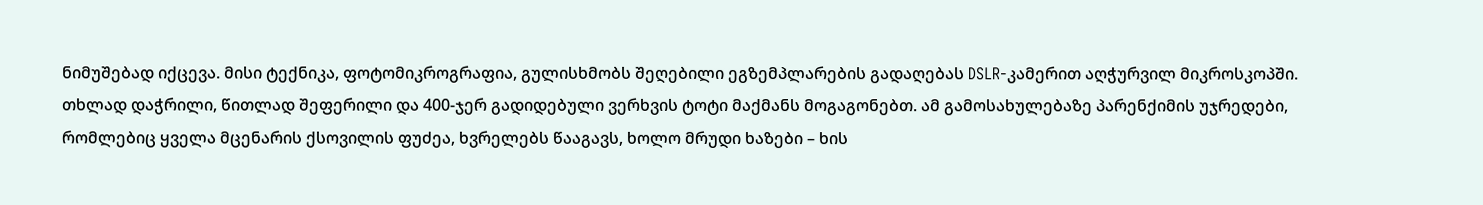ნიმუშებად იქცევა. მისი ტექნიკა, ფოტომიკროგრაფია, გულისხმობს შეღებილი ეგზემპლარების გადაღებას DSLR-კამერით აღჭურვილ მიკროსკოპში.
თხლად დაჭრილი, წითლად შეფერილი და 400-ჯერ გადიდებული ვერხვის ტოტი მაქმანს მოგაგონებთ. ამ გამოსახულებაზე პარენქიმის უჯრედები, რომლებიც ყველა მცენარის ქსოვილის ფუძეა, ხვრელებს წააგავს, ხოლო მრუდი ხაზები – ხის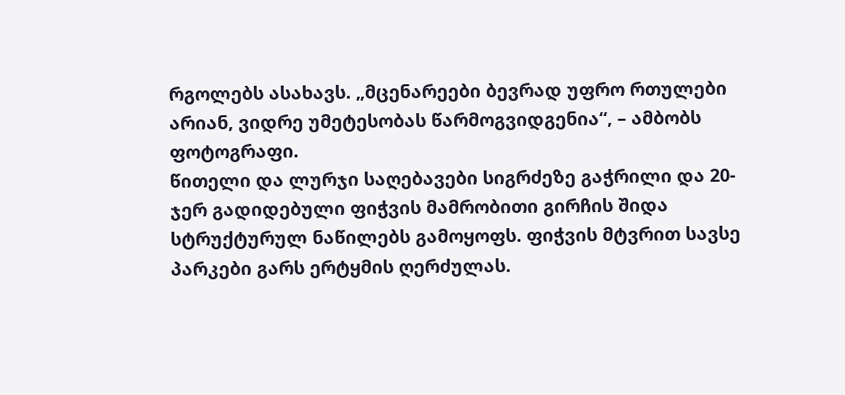რგოლებს ასახავს. „მცენარეები ბევრად უფრო რთულები არიან, ვიდრე უმეტესობას წარმოგვიდგენია“, – ამბობს ფოტოგრაფი.
წითელი და ლურჯი საღებავები სიგრძეზე გაჭრილი და 20-ჯერ გადიდებული ფიჭვის მამრობითი გირჩის შიდა სტრუქტურულ ნაწილებს გამოყოფს. ფიჭვის მტვრით სავსე პარკები გარს ერტყმის ღერძულას.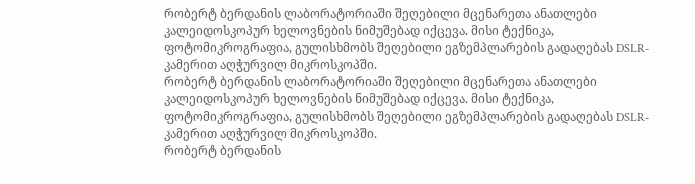რობერტ ბერდანის ლაბორატორიაში შეღებილი მცენარეთა ანათლები კალეიდოსკოპურ ხელოვნების ნიმუშებად იქცევა. მისი ტექნიკა, ფოტომიკროგრაფია, გულისხმობს შეღებილი ეგზემპლარების გადაღებას DSLR-კამერით აღჭურვილ მიკროსკოპში.
რობერტ ბერდანის ლაბორატორიაში შეღებილი მცენარეთა ანათლები კალეიდოსკოპურ ხელოვნების ნიმუშებად იქცევა. მისი ტექნიკა, ფოტომიკროგრაფია, გულისხმობს შეღებილი ეგზემპლარების გადაღებას DSLR-კამერით აღჭურვილ მიკროსკოპში.
რობერტ ბერდანის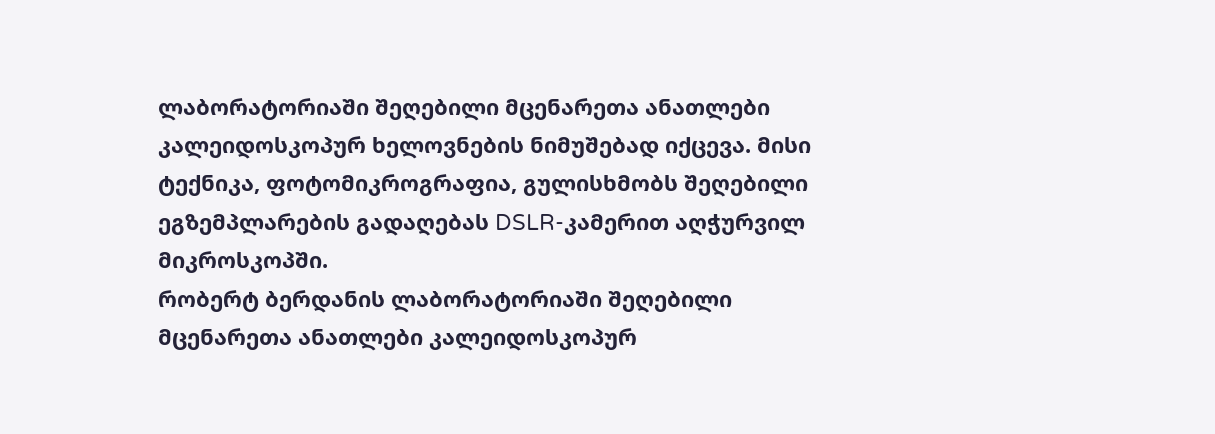ლაბორატორიაში შეღებილი მცენარეთა ანათლები კალეიდოსკოპურ ხელოვნების ნიმუშებად იქცევა. მისი ტექნიკა, ფოტომიკროგრაფია, გულისხმობს შეღებილი ეგზემპლარების გადაღებას DSLR-კამერით აღჭურვილ მიკროსკოპში.
რობერტ ბერდანის ლაბორატორიაში შეღებილი მცენარეთა ანათლები კალეიდოსკოპურ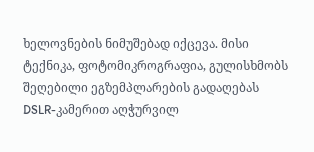ხელოვნების ნიმუშებად იქცევა. მისი ტექნიკა, ფოტომიკროგრაფია, გულისხმობს შეღებილი ეგზემპლარების გადაღებას DSLR-კამერით აღჭურვილ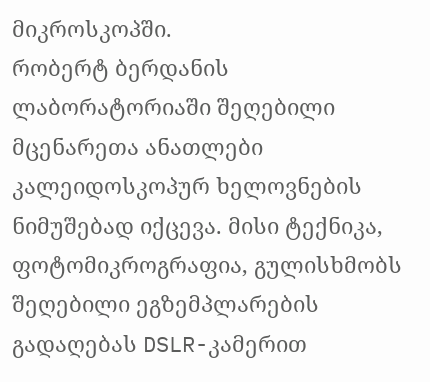მიკროსკოპში.
რობერტ ბერდანის ლაბორატორიაში შეღებილი მცენარეთა ანათლები კალეიდოსკოპურ ხელოვნების ნიმუშებად იქცევა. მისი ტექნიკა, ფოტომიკროგრაფია, გულისხმობს შეღებილი ეგზემპლარების გადაღებას DSLR-კამერით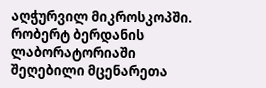აღჭურვილ მიკროსკოპში.
რობერტ ბერდანის ლაბორატორიაში შეღებილი მცენარეთა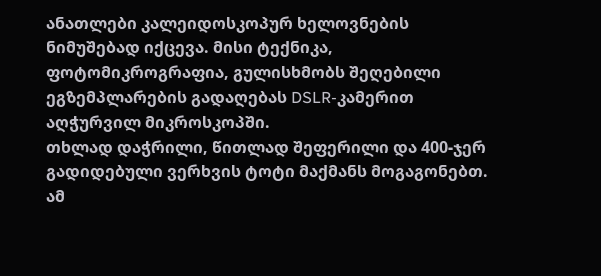ანათლები კალეიდოსკოპურ ხელოვნების ნიმუშებად იქცევა. მისი ტექნიკა, ფოტომიკროგრაფია, გულისხმობს შეღებილი ეგზემპლარების გადაღებას DSLR-კამერით აღჭურვილ მიკროსკოპში.
თხლად დაჭრილი, წითლად შეფერილი და 400-ჯერ გადიდებული ვერხვის ტოტი მაქმანს მოგაგონებთ. ამ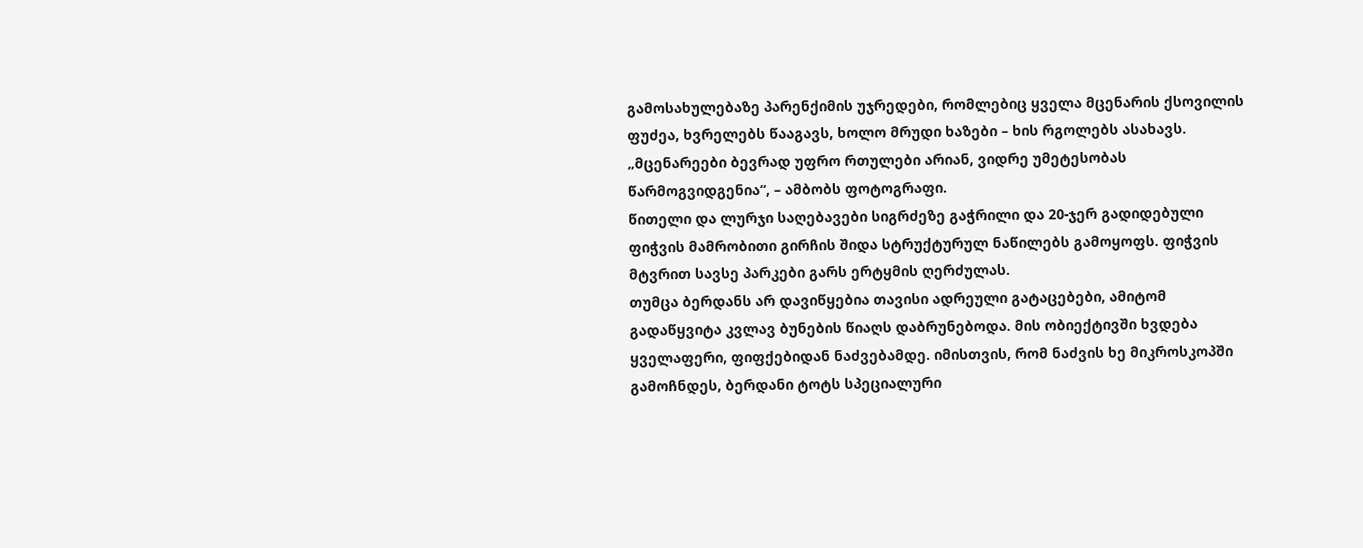გამოსახულებაზე პარენქიმის უჯრედები, რომლებიც ყველა მცენარის ქსოვილის ფუძეა, ხვრელებს წააგავს, ხოლო მრუდი ხაზები – ხის რგოლებს ასახავს. „მცენარეები ბევრად უფრო რთულები არიან, ვიდრე უმეტესობას წარმოგვიდგენია“, – ამბობს ფოტოგრაფი.
წითელი და ლურჯი საღებავები სიგრძეზე გაჭრილი და 20-ჯერ გადიდებული ფიჭვის მამრობითი გირჩის შიდა სტრუქტურულ ნაწილებს გამოყოფს. ფიჭვის მტვრით სავსე პარკები გარს ერტყმის ღერძულას.
თუმცა ბერდანს არ დავიწყებია თავისი ადრეული გატაცებები, ამიტომ გადაწყვიტა კვლავ ბუნების წიაღს დაბრუნებოდა. მის ობიექტივში ხვდება ყველაფერი, ფიფქებიდან ნაძვებამდე. იმისთვის, რომ ნაძვის ხე მიკროსკოპში გამოჩნდეს, ბერდანი ტოტს სპეციალური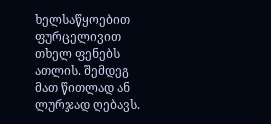ხელსაწყოებით ფურცელივით თხელ ფენებს ათლის. შემდეგ მათ წითლად ან ლურჯად ღებავს.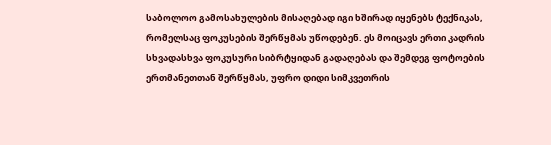საბოლოო გამოსახულების მისაღებად იგი ხშირად იყენებს ტექნიკას, რომელსაც ფოკუსების შერწყმას უწოდებენ. ეს მოიცავს ერთი კადრის სხვადასხვა ფოკუსური სიბრტყიდან გადაღებას და შემდეგ ფოტოების ერთმანეთთან შერწყმას, უფრო დიდი სიმკვეთრის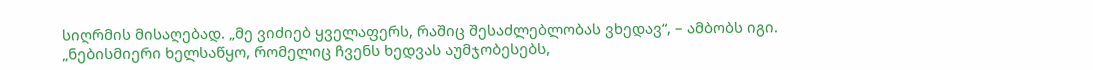სიღრმის მისაღებად. „მე ვიძიებ ყველაფერს, რაშიც შესაძლებლობას ვხედავ“, – ამბობს იგი. „ნებისმიერი ხელსაწყო, რომელიც ჩვენს ხედვას აუმჯობესებს,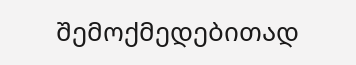შემოქმედებითად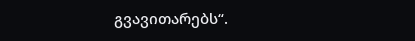გვავითარებს“.